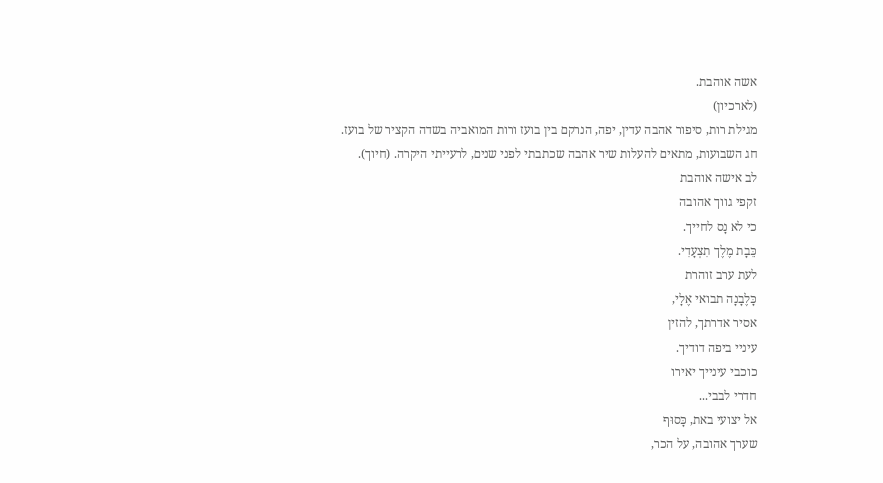אשה אוהבת.
(לארכיון)
מגילת רות, סיפור אהבה עדין, יפה, הנרקם בין בועז ורות המואביה בשדה הקציר של בועז.
חג השבועות, מתאים להעלות שיר אהבה שכתבתי לפני שנים, לרעייתי היקרה. (חיוך).
לב אישה אוהבת
זקפי גווך אהובה
כי לא נָס לחייך.
כֵּבָת מֶלֶך תִצְעָדִי.
לעת ערב זוהרת
כָּלֶבָנָה תבואי אֶלָי,
אסיר אדרתך, להזין
עיניי ביפה דודיך.
כוכבי עינייך יאירו
חדרי לבבי...
אל יצועי באת, כָּסוּף
שערך אהובה, על הכר,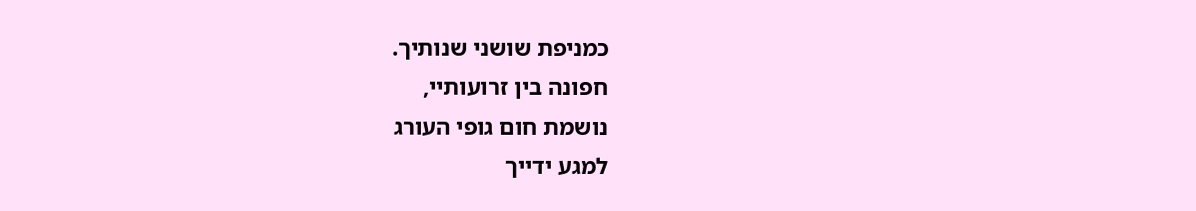כמניפת שושני שנותיך.
חפונה בין זרועותיי,
נושמת חום גופי העורג
למגע ידייך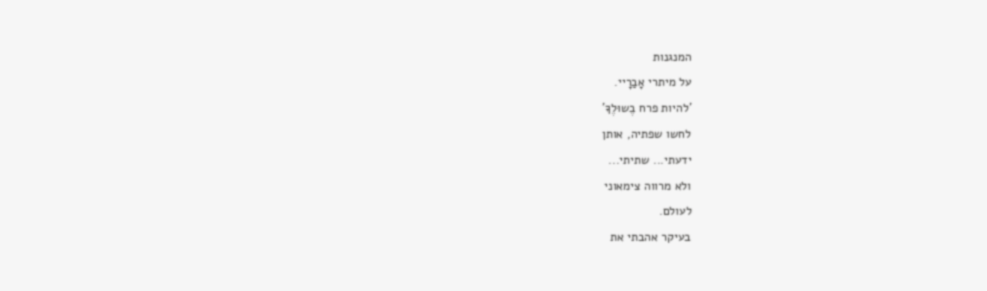המנגנות
על מיתרי אָבַרָיי.
'להיות פרח בֶשוּלֶךָ'
לחשו שפתיה, אותן
ידעתי... שתיתי...
ולא מרווה צימאוני
לעולם.
בעיקר אהבתי את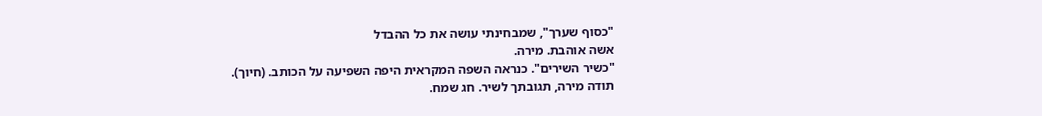"כסוף שערך", שמבחינתי עושה את כל ההבדל
אשה אוהבת. מירה.
"כשיר השירים". כנראה השפה המקראית היפה השפיעה על הכותב. (חיוך).
תודה מירה, תגובתך לשיר. חג שמח.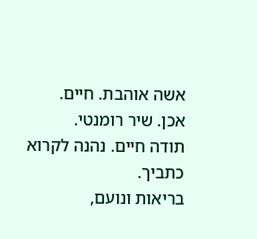אשה אוהבת. חיים.
אכן. שיר רומנטי.
תודה חיים. נהנה לקרוא כתביך.
בריאות ונועם,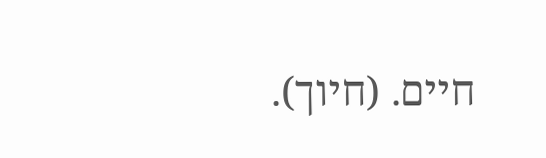חיים. (חיוך).